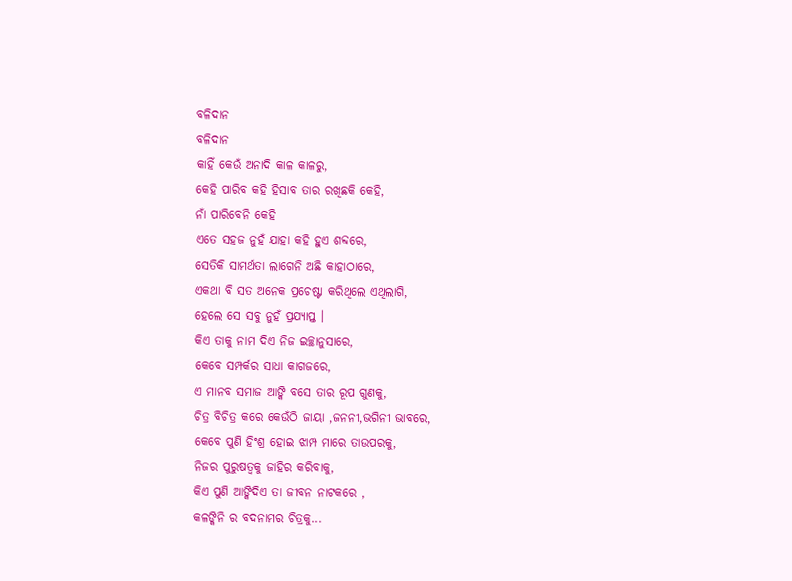ବଳିଦାନ
ବଳିଦାନ
କାହିଁ କେଉଁ ଅନାଦି କାଳ କାଳରୁ,
କେହି ପାରିବ କହି ହିସାବ ତାର ରଖିଛକି କେହି,
ନାଁ ପାରିବେନି କେହି
ଏତେ ସହଜ ନୁହଁ ଯାହା କହି ହୁଏ ଶବ୍ଦରେ,
ସେତିକି ସାମର୍ଥତା ଲାଗେନି ଅଛି କାହାଠାରେ,
ଏକଥା ବି ସତ ଅନେକ ପ୍ରଚେଷ୍ଟା କରିଥିଲେ ଏଥିଲାଗି,
ହେଲେ ସେ ସବୁ ନୁହଁ ପ୍ରଯ୍ୟାପ୍ତ ।
କିଏ ତାକୁ ନାମ ଦିଏ ନିଜ ଇଚ୍ଛାନୁସାରେ,
କେବେ ସମ୍ପର୍କର ସାଧା କାଗଜରେ,
ଏ ମାନବ ସମାଜ ଆଙ୍କି ବସେ ତାର ରୂପ ଗୁଣକୁ,
ଚିତ୍ର ବିଚିତ୍ର କରେ କେଉଁଠି ଜାୟା ,ଜନନୀ,ଭଗିନୀ ଭାବରେ,
କେବେ ପୁଣି ହିଂଶ୍ର ହୋଇ ଝାମ୍ପ ମାରେ ତାଉପରକୁ,
ନିଜର ପୁରୁଷତ୍ୱକୁ ଜାହିର କରିବାକୁ,
କିଏ ପୁଣି ଆଙ୍କିଦିଏ ତା ଜୀବନ ନାଟକରେ ,
କଳଙ୍କିନି ର ବଦନାମର ଚିତ୍ରକୁ...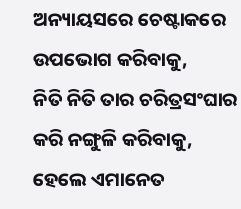ଅନ୍ୟାୟସରେ ଚେଷ୍ଟାକରେ ଉପଭୋଗ କରିବାକୁ,
ନିତି ନିତି ତାର ଚରିତ୍ରସଂଘାର କରି ନଙ୍ଗୁଳି କରିବାକୁ,
ହେଲେ ଏମାନେତ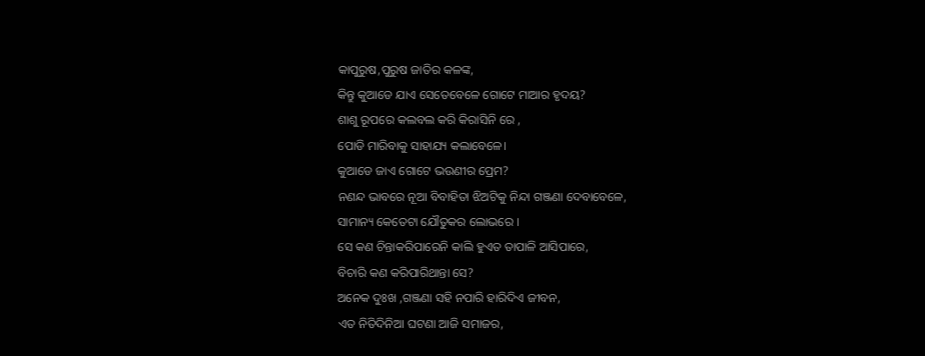କାପୁରୁଷ,ପୁରୁଷ ଜାତିର କଳଙ୍କ,
କିନ୍ତୁ କୁଆଡେ ଯାଏ ସେତେବେଳେ ଗୋଟେ ମାଆର ହୃଦୟ?
ଶାଶୁ ରୂପରେ କଲବଲ କରି କିରାସିନି ରେ ,
ପୋଡି ମାରିବାକୁ ସାହାଯ୍ୟ କଲାବେଳେ।
କୁଆଡେ ଜାଏ ଗୋଟେ ଭଉଣୀର ପ୍ରେମ?
ନଣନ୍ଦ ଭାବରେ ନୂଆ ବିବାହିତା ଝିଅଟିକୁ ନିନ୍ଦା ଗଞ୍ଜଣା ଦେବାବେଳେ,
ସାମାନ୍ୟ କେତେଟା ଯୌତୁକର ଲୋଭରେ ।
ସେ କଣ ଚିନ୍ତାକରିପାରେନି କାଲି ହୁଏତ ତାପାଳି ଆସିପାରେ,
ବିଚାରି କଣ କରିପାରିଥାନ୍ତା ସେ?
ଅନେକ ଦୁଃଖ ,ଗଞ୍ଜଣା ସହି ନପାରି ହାରିଦିଏ ଜୀବନ,
ଏତ ନିତିଦିନିଆ ଘଟଣା ଆଜି ସମାଜର,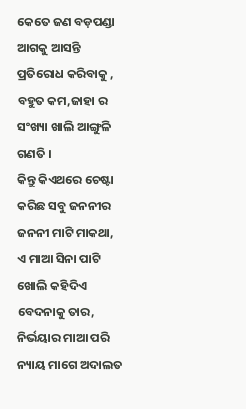କେତେ ଜଣ ବଡ଼ପଣ୍ଡା ଆଗକୁ ଆସନ୍ତି ପ୍ରତିରୋଧ କରିବାକୁ ,
ବହୁତ କମ,ଜାହା ର ସଂଖ୍ୟା ଖାଲି ଆଙ୍ଗୁଳି ଗଣତି ।
କିନ୍ତୁ କିଏଥରେ ଚେଷ୍ଟା କରିଛ ସବୁ ଜନନୀର ଜନନୀ ମାଟି ମାକଥା,
ଏ ମାଆ ସିନା ପାଟି ଖୋଲି କହିଦିଏ ବେଦନାକୁ ତାର,
ନିର୍ଭୟାର ମାଆ ପରି ନ୍ୟାୟ ମାଗେ ଅଦାଲତ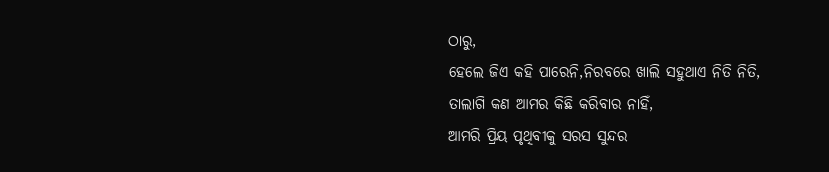ଠାରୁ,
ହେଲେ ଜିଏ କହି ପାରେନି,ନିରବରେ ଖାଲି ସହୁଥାଏ ନିତି ନିତି,
ତାଲାଗି କଣ ଆମର କିଛି କରିବାର ନାହିଁ,
ଆମରି ପ୍ରିୟ ପୃଥିବୀକୁ ସରସ ସୁନ୍ଦର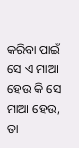କରିବା ପାଇଁ
ସେ ଏ ମାଆ ହେଉ କି ସେ ମାଆ ହେଉ,
ତା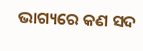ଭାଗ୍ୟରେ କଣ ସଦ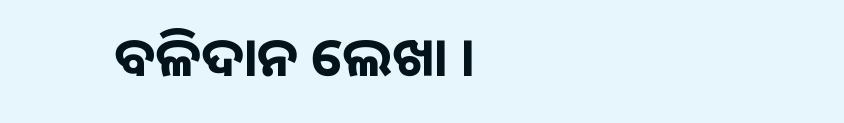ବଳିଦାନ ଲେଖା ।